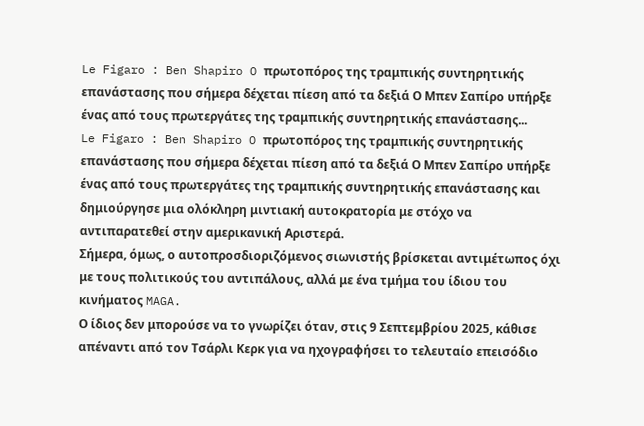Le Figaro : Ben Shapiro O πρωτοπόρος της τραμπικής συντηρητικής επανάστασης που σήμερα δέχεται πίεση από τα δεξιά Ο Μπεν Σαπίρο υπήρξε ένας από τους πρωτεργάτες της τραμπικής συντηρητικής επανάστασης...
Le Figaro : Ben Shapiro O πρωτοπόρος της τραμπικής συντηρητικής επανάστασης που σήμερα δέχεται πίεση από τα δεξιά Ο Μπεν Σαπίρο υπήρξε ένας από τους πρωτεργάτες της τραμπικής συντηρητικής επανάστασης και δημιούργησε μια ολόκληρη μιντιακή αυτοκρατορία με στόχο να αντιπαρατεθεί στην αμερικανική Αριστερά.
Σήμερα, όμως, ο αυτοπροσδιοριζόμενος σιωνιστής βρίσκεται αντιμέτωπος όχι με τους πολιτικούς του αντιπάλους, αλλά με ένα τμήμα του ίδιου του κινήματος MAGA.
Ο ίδιος δεν μπορούσε να το γνωρίζει όταν, στις 9 Σεπτεμβρίου 2025, κάθισε απέναντι από τον Τσάρλι Κερκ για να ηχογραφήσει το τελευταίο επεισόδιο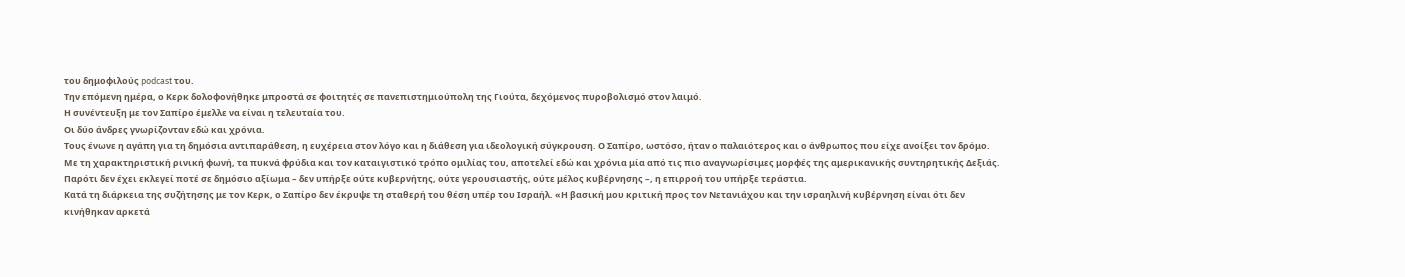του δημοφιλούς podcast του.
Την επόμενη ημέρα, ο Κερκ δολοφονήθηκε μπροστά σε φοιτητές σε πανεπιστημιούπολη της Γιούτα, δεχόμενος πυροβολισμό στον λαιμό.
Η συνέντευξη με τον Σαπίρο έμελλε να είναι η τελευταία του.
Οι δύο άνδρες γνωρίζονταν εδώ και χρόνια.
Τους ένωνε η αγάπη για τη δημόσια αντιπαράθεση, η ευχέρεια στον λόγο και η διάθεση για ιδεολογική σύγκρουση. Ο Σαπίρο, ωστόσο, ήταν ο παλαιότερος και ο άνθρωπος που είχε ανοίξει τον δρόμο.
Με τη χαρακτηριστική ρινική φωνή, τα πυκνά φρύδια και τον καταιγιστικό τρόπο ομιλίας του, αποτελεί εδώ και χρόνια μία από τις πιο αναγνωρίσιμες μορφές της αμερικανικής συντηρητικής Δεξιάς.
Παρότι δεν έχει εκλεγεί ποτέ σε δημόσιο αξίωμα – δεν υπήρξε ούτε κυβερνήτης, ούτε γερουσιαστής, ούτε μέλος κυβέρνησης –, η επιρροή του υπήρξε τεράστια.
Κατά τη διάρκεια της συζήτησης με τον Κερκ, ο Σαπίρο δεν έκρυψε τη σταθερή του θέση υπέρ του Ισραήλ. «Η βασική μου κριτική προς τον Νετανιάχου και την ισραηλινή κυβέρνηση είναι ότι δεν κινήθηκαν αρκετά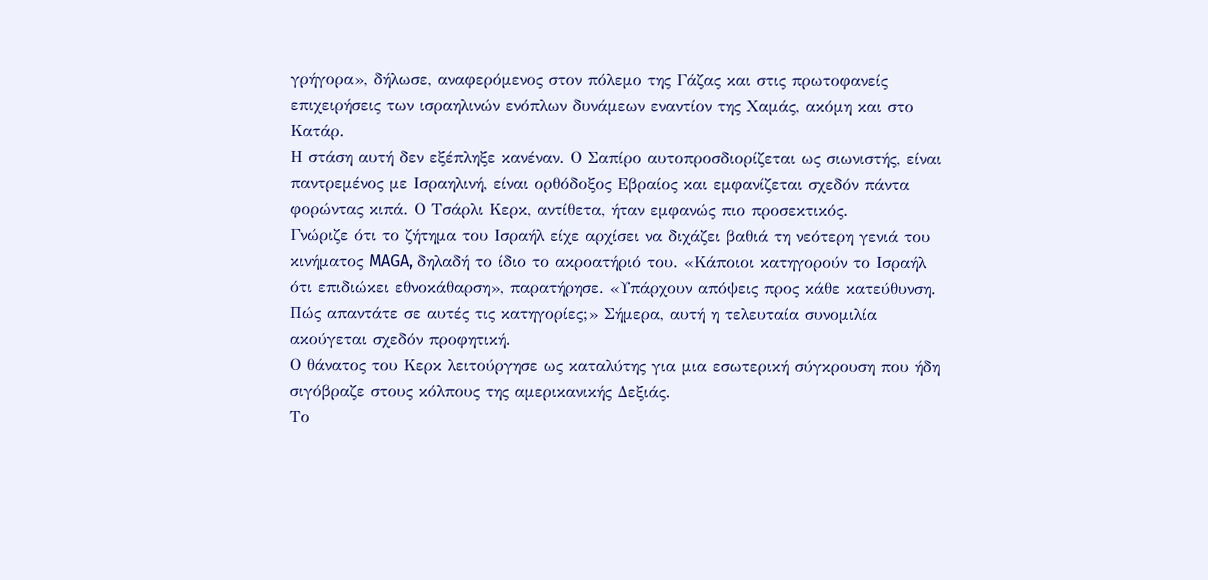γρήγορα», δήλωσε, αναφερόμενος στον πόλεμο της Γάζας και στις πρωτοφανείς επιχειρήσεις των ισραηλινών ενόπλων δυνάμεων εναντίον της Χαμάς, ακόμη και στο Κατάρ.
Η στάση αυτή δεν εξέπληξε κανέναν. Ο Σαπίρο αυτοπροσδιορίζεται ως σιωνιστής, είναι παντρεμένος με Ισραηλινή, είναι ορθόδοξος Εβραίος και εμφανίζεται σχεδόν πάντα φορώντας κιπά. Ο Τσάρλι Κερκ, αντίθετα, ήταν εμφανώς πιο προσεκτικός.
Γνώριζε ότι το ζήτημα του Ισραήλ είχε αρχίσει να διχάζει βαθιά τη νεότερη γενιά του κινήματος MAGA, δηλαδή το ίδιο το ακροατήριό του. «Κάποιοι κατηγορούν το Ισραήλ ότι επιδιώκει εθνοκάθαρση», παρατήρησε. «Υπάρχουν απόψεις προς κάθε κατεύθυνση.
Πώς απαντάτε σε αυτές τις κατηγορίες;» Σήμερα, αυτή η τελευταία συνομιλία ακούγεται σχεδόν προφητική.
Ο θάνατος του Κερκ λειτούργησε ως καταλύτης για μια εσωτερική σύγκρουση που ήδη σιγόβραζε στους κόλπους της αμερικανικής Δεξιάς.
Το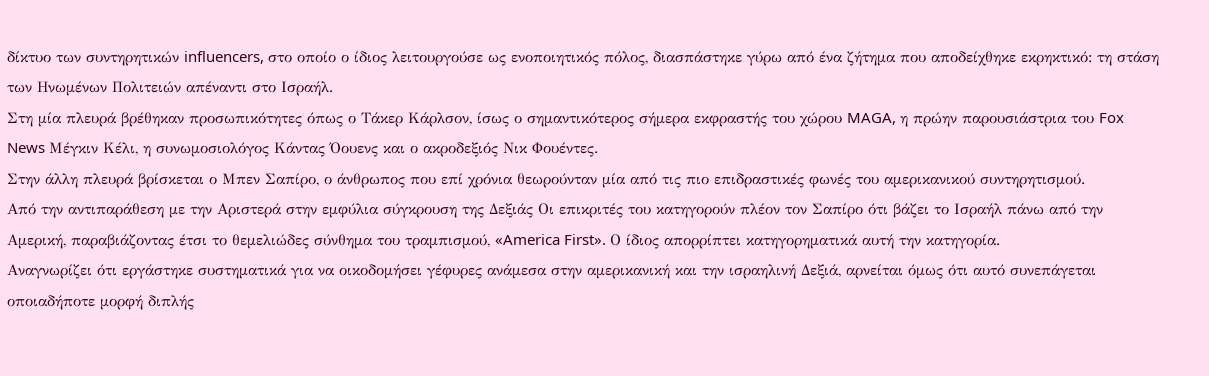δίκτυο των συντηρητικών influencers, στο οποίο ο ίδιος λειτουργούσε ως ενοποιητικός πόλος, διασπάστηκε γύρω από ένα ζήτημα που αποδείχθηκε εκρηκτικό: τη στάση των Ηνωμένων Πολιτειών απέναντι στο Ισραήλ.
Στη μία πλευρά βρέθηκαν προσωπικότητες όπως ο Τάκερ Κάρλσον, ίσως ο σημαντικότερος σήμερα εκφραστής του χώρου MAGA, η πρώην παρουσιάστρια του Fox News Μέγκιν Κέλι, η συνωμοσιολόγος Κάντας Όουενς και ο ακροδεξιός Νικ Φουέντες.
Στην άλλη πλευρά βρίσκεται ο Μπεν Σαπίρο, ο άνθρωπος που επί χρόνια θεωρούνταν μία από τις πιο επιδραστικές φωνές του αμερικανικού συντηρητισμού.
Από την αντιπαράθεση με την Αριστερά στην εμφύλια σύγκρουση της Δεξιάς Οι επικριτές του κατηγορούν πλέον τον Σαπίρο ότι βάζει το Ισραήλ πάνω από την Αμερική, παραβιάζοντας έτσι το θεμελιώδες σύνθημα του τραμπισμού, «America First». Ο ίδιος απορρίπτει κατηγορηματικά αυτή την κατηγορία.
Αναγνωρίζει ότι εργάστηκε συστηματικά για να οικοδομήσει γέφυρες ανάμεσα στην αμερικανική και την ισραηλινή Δεξιά, αρνείται όμως ότι αυτό συνεπάγεται οποιαδήποτε μορφή διπλής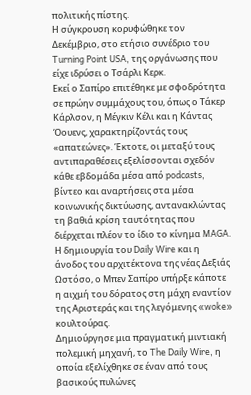πολιτικής πίστης.
Η σύγκρουση κορυφώθηκε τον Δεκέμβριο, στο ετήσιο συνέδριο του Turning Point USA, της οργάνωσης που είχε ιδρύσει ο Τσάρλι Κερκ.
Εκεί ο Σαπίρο επιτέθηκε με σφοδρότητα σε πρώην συμμάχους του, όπως ο Τάκερ Κάρλσον, η Μέγκιν Κέλι και η Κάντας Όουενς, χαρακτηρίζοντάς τους «απατεώνες». Έκτοτε, οι μεταξύ τους αντιπαραθέσεις εξελίσσονται σχεδόν κάθε εβδομάδα μέσα από podcasts, βίντεο και αναρτήσεις στα μέσα κοινωνικής δικτύωσης, αντανακλώντας τη βαθιά κρίση ταυτότητας που διέρχεται πλέον το ίδιο το κίνημα MAGA.
Η δημιουργία του Daily Wire και η άνοδος του αρχιτέκτονα της νέας Δεξιάς Ωστόσο, ο Μπεν Σαπίρο υπήρξε κάποτε η αιχμή του δόρατος στη μάχη εναντίον της Αριστεράς και της λεγόμενης «woke» κουλτούρας.
Δημιούργησε μια πραγματική μιντιακή πολεμική μηχανή, το The Daily Wire, η οποία εξελίχθηκε σε έναν από τους βασικούς πυλώνες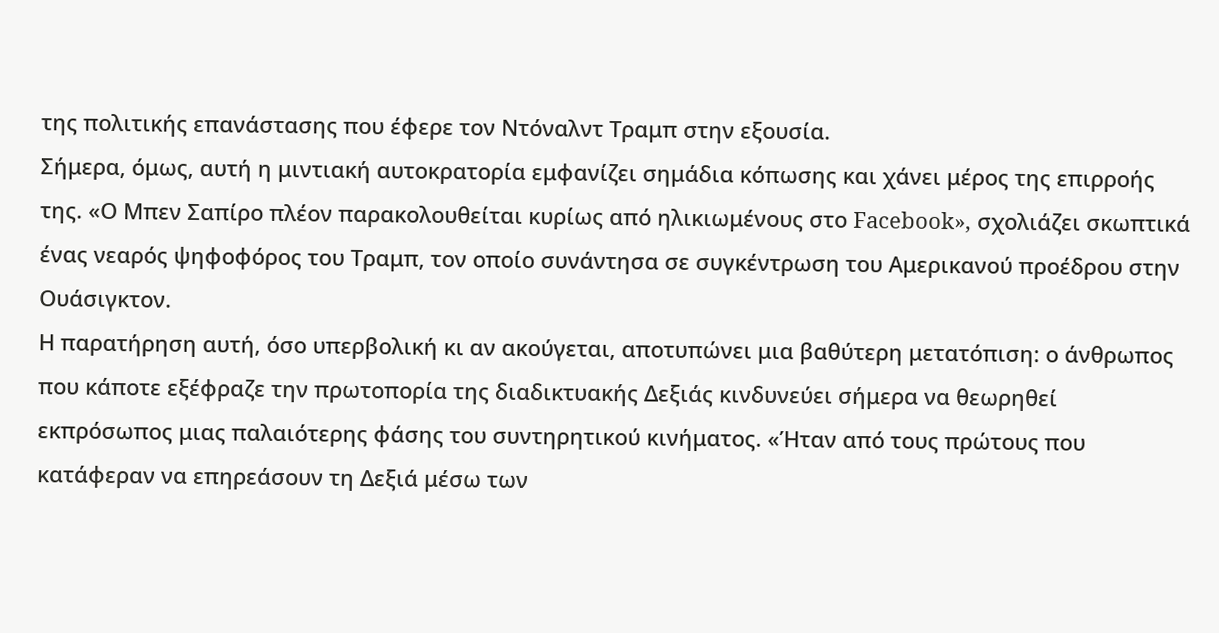της πολιτικής επανάστασης που έφερε τον Ντόναλντ Τραμπ στην εξουσία.
Σήμερα, όμως, αυτή η μιντιακή αυτοκρατορία εμφανίζει σημάδια κόπωσης και χάνει μέρος της επιρροής της. «Ο Μπεν Σαπίρο πλέον παρακολουθείται κυρίως από ηλικιωμένους στο Facebook», σχολιάζει σκωπτικά ένας νεαρός ψηφοφόρος του Τραμπ, τον οποίο συνάντησα σε συγκέντρωση του Αμερικανού προέδρου στην Ουάσιγκτον.
Η παρατήρηση αυτή, όσο υπερβολική κι αν ακούγεται, αποτυπώνει μια βαθύτερη μετατόπιση: ο άνθρωπος που κάποτε εξέφραζε την πρωτοπορία της διαδικτυακής Δεξιάς κινδυνεύει σήμερα να θεωρηθεί εκπρόσωπος μιας παλαιότερης φάσης του συντηρητικού κινήματος. «Ήταν από τους πρώτους που κατάφεραν να επηρεάσουν τη Δεξιά μέσω των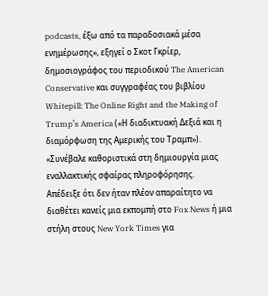podcasts, έξω από τα παραδοσιακά μέσα ενημέρωσης», εξηγεί ο Σκοτ Γκρίερ, δημοσιογράφος του περιοδικού The American Conservative και συγγραφέας του βιβλίου Whitepill: The Online Right and the Making of Trump’s America («Η διαδικτυακή Δεξιά και η διαμόρφωση της Αμερικής του Τραμπ»). «Συνέβαλε καθοριστικά στη δημιουργία μιας εναλλακτικής σφαίρας πληροφόρησης.
Απέδειξε ότι δεν ήταν πλέον απαραίτητο να διαθέτει κανείς μια εκπομπή στο Fox News ή μια στήλη στους New York Times για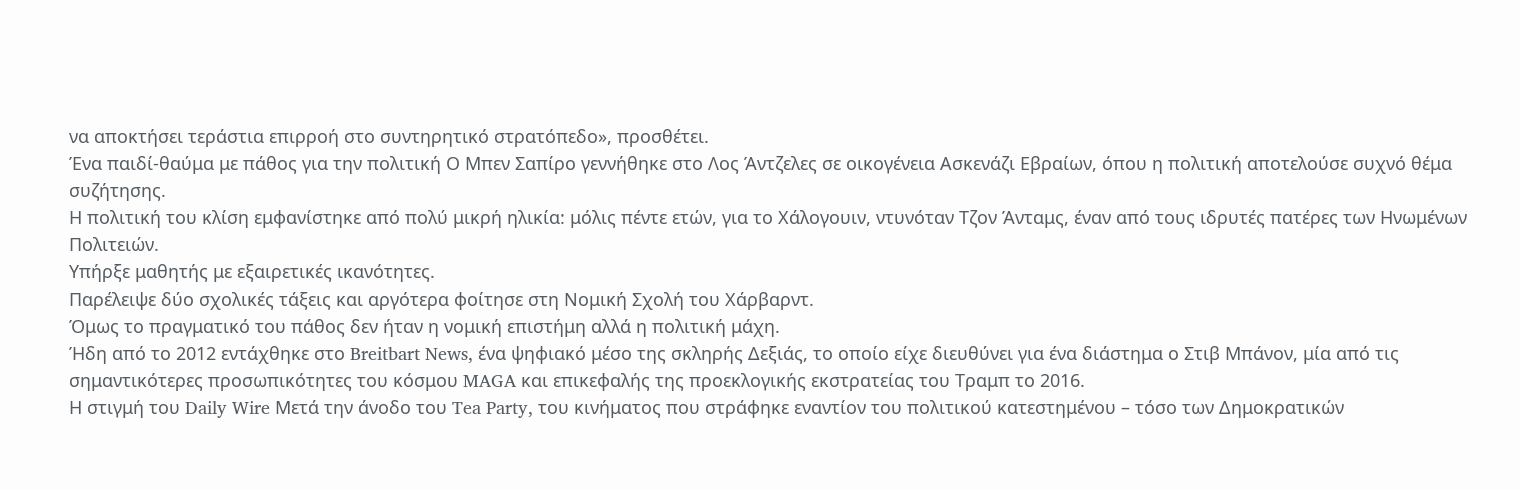να αποκτήσει τεράστια επιρροή στο συντηρητικό στρατόπεδο», προσθέτει.
Ένα παιδί-θαύμα με πάθος για την πολιτική Ο Μπεν Σαπίρο γεννήθηκε στο Λος Άντζελες σε οικογένεια Ασκενάζι Εβραίων, όπου η πολιτική αποτελούσε συχνό θέμα συζήτησης.
Η πολιτική του κλίση εμφανίστηκε από πολύ μικρή ηλικία: μόλις πέντε ετών, για το Χάλογουιν, ντυνόταν Τζον Άνταμς, έναν από τους ιδρυτές πατέρες των Ηνωμένων Πολιτειών.
Υπήρξε μαθητής με εξαιρετικές ικανότητες.
Παρέλειψε δύο σχολικές τάξεις και αργότερα φοίτησε στη Νομική Σχολή του Χάρβαρντ.
Όμως το πραγματικό του πάθος δεν ήταν η νομική επιστήμη αλλά η πολιτική μάχη.
Ήδη από το 2012 εντάχθηκε στο Breitbart News, ένα ψηφιακό μέσο της σκληρής Δεξιάς, το οποίο είχε διευθύνει για ένα διάστημα ο Στιβ Μπάνον, μία από τις σημαντικότερες προσωπικότητες του κόσμου MAGA και επικεφαλής της προεκλογικής εκστρατείας του Τραμπ το 2016.
Η στιγμή του Daily Wire Μετά την άνοδο του Tea Party, του κινήματος που στράφηκε εναντίον του πολιτικού κατεστημένου – τόσο των Δημοκρατικών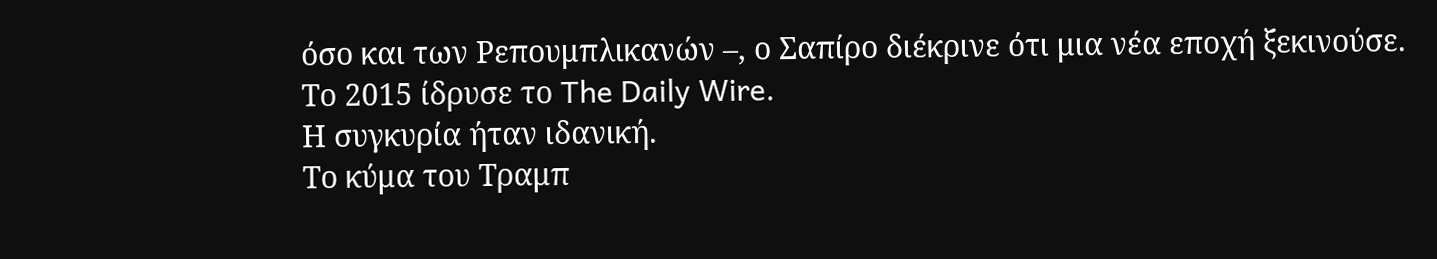όσο και των Ρεπουμπλικανών –, ο Σαπίρο διέκρινε ότι μια νέα εποχή ξεκινούσε.
Το 2015 ίδρυσε το The Daily Wire.
Η συγκυρία ήταν ιδανική.
Το κύμα του Τραμπ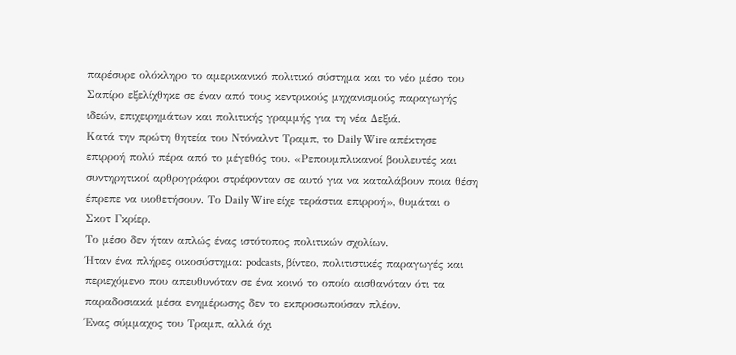παρέσυρε ολόκληρο το αμερικανικό πολιτικό σύστημα και το νέο μέσο του Σαπίρο εξελίχθηκε σε έναν από τους κεντρικούς μηχανισμούς παραγωγής ιδεών, επιχειρημάτων και πολιτικής γραμμής για τη νέα Δεξιά.
Κατά την πρώτη θητεία του Ντόναλντ Τραμπ, το Daily Wire απέκτησε επιρροή πολύ πέρα από το μέγεθός του. «Ρεπουμπλικανοί βουλευτές και συντηρητικοί αρθρογράφοι στρέφονταν σε αυτό για να καταλάβουν ποια θέση έπρεπε να υιοθετήσουν. Το Daily Wire είχε τεράστια επιρροή», θυμάται ο Σκοτ Γκρίερ.
Το μέσο δεν ήταν απλώς ένας ιστότοπος πολιτικών σχολίων.
Ήταν ένα πλήρες οικοσύστημα: podcasts, βίντεο, πολιτιστικές παραγωγές και περιεχόμενο που απευθυνόταν σε ένα κοινό το οποίο αισθανόταν ότι τα παραδοσιακά μέσα ενημέρωσης δεν το εκπροσωπούσαν πλέον.
Ένας σύμμαχος του Τραμπ, αλλά όχι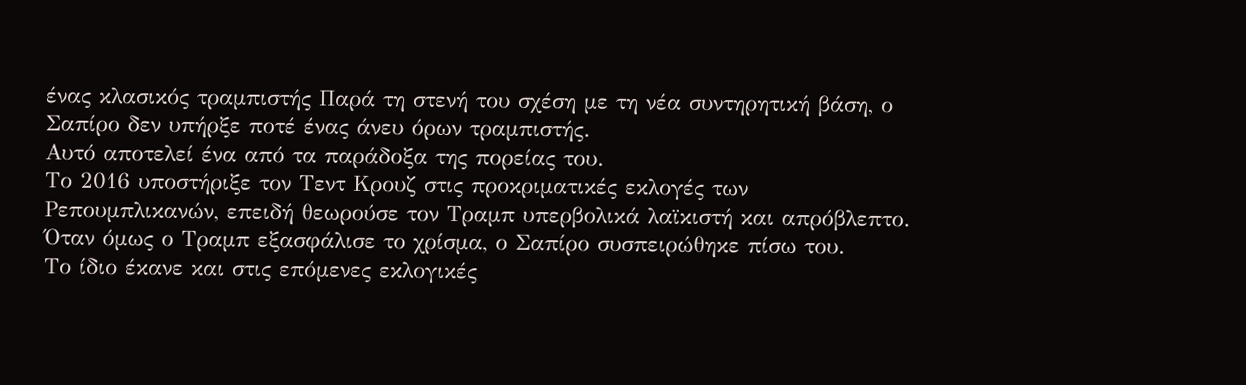ένας κλασικός τραμπιστής Παρά τη στενή του σχέση με τη νέα συντηρητική βάση, ο Σαπίρο δεν υπήρξε ποτέ ένας άνευ όρων τραμπιστής.
Αυτό αποτελεί ένα από τα παράδοξα της πορείας του.
Το 2016 υποστήριξε τον Τεντ Κρουζ στις προκριματικές εκλογές των Ρεπουμπλικανών, επειδή θεωρούσε τον Τραμπ υπερβολικά λαϊκιστή και απρόβλεπτο.
Όταν όμως ο Τραμπ εξασφάλισε το χρίσμα, ο Σαπίρο συσπειρώθηκε πίσω του.
Το ίδιο έκανε και στις επόμενες εκλογικές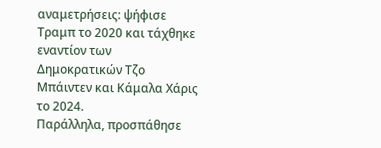αναμετρήσεις: ψήφισε Τραμπ το 2020 και τάχθηκε εναντίον των Δημοκρατικών Τζο Μπάιντεν και Κάμαλα Χάρις το 2024.
Παράλληλα, προσπάθησε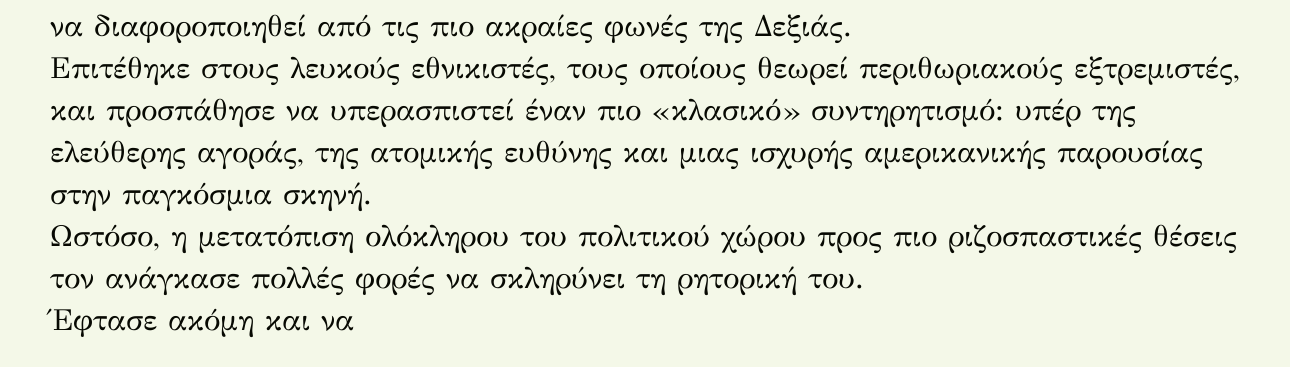να διαφοροποιηθεί από τις πιο ακραίες φωνές της Δεξιάς.
Επιτέθηκε στους λευκούς εθνικιστές, τους οποίους θεωρεί περιθωριακούς εξτρεμιστές, και προσπάθησε να υπερασπιστεί έναν πιο «κλασικό» συντηρητισμό: υπέρ της ελεύθερης αγοράς, της ατομικής ευθύνης και μιας ισχυρής αμερικανικής παρουσίας στην παγκόσμια σκηνή.
Ωστόσο, η μετατόπιση ολόκληρου του πολιτικού χώρου προς πιο ριζοσπαστικές θέσεις τον ανάγκασε πολλές φορές να σκληρύνει τη ρητορική του.
Έφτασε ακόμη και να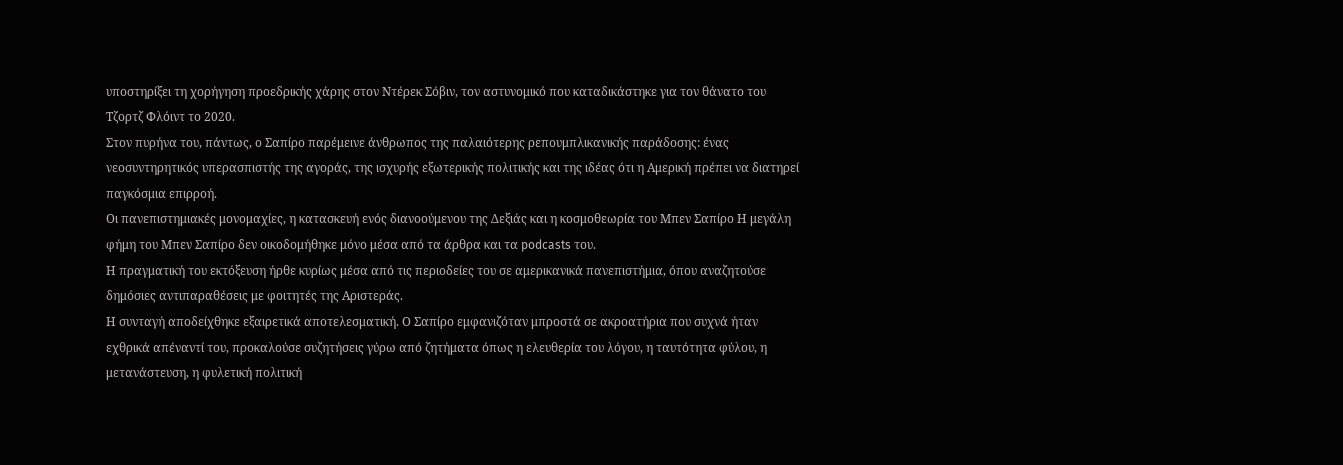υποστηρίξει τη χορήγηση προεδρικής χάρης στον Ντέρεκ Σόβιν, τον αστυνομικό που καταδικάστηκε για τον θάνατο του Τζορτζ Φλόιντ το 2020.
Στον πυρήνα του, πάντως, ο Σαπίρο παρέμεινε άνθρωπος της παλαιότερης ρεπουμπλικανικής παράδοσης: ένας νεοσυντηρητικός υπερασπιστής της αγοράς, της ισχυρής εξωτερικής πολιτικής και της ιδέας ότι η Αμερική πρέπει να διατηρεί παγκόσμια επιρροή.
Οι πανεπιστημιακές μονομαχίες, η κατασκευή ενός διανοούμενου της Δεξιάς και η κοσμοθεωρία του Μπεν Σαπίρο Η μεγάλη φήμη του Μπεν Σαπίρο δεν οικοδομήθηκε μόνο μέσα από τα άρθρα και τα podcasts του.
Η πραγματική του εκτόξευση ήρθε κυρίως μέσα από τις περιοδείες του σε αμερικανικά πανεπιστήμια, όπου αναζητούσε δημόσιες αντιπαραθέσεις με φοιτητές της Αριστεράς.
Η συνταγή αποδείχθηκε εξαιρετικά αποτελεσματική. Ο Σαπίρο εμφανιζόταν μπροστά σε ακροατήρια που συχνά ήταν εχθρικά απέναντί του, προκαλούσε συζητήσεις γύρω από ζητήματα όπως η ελευθερία του λόγου, η ταυτότητα φύλου, η μετανάστευση, η φυλετική πολιτική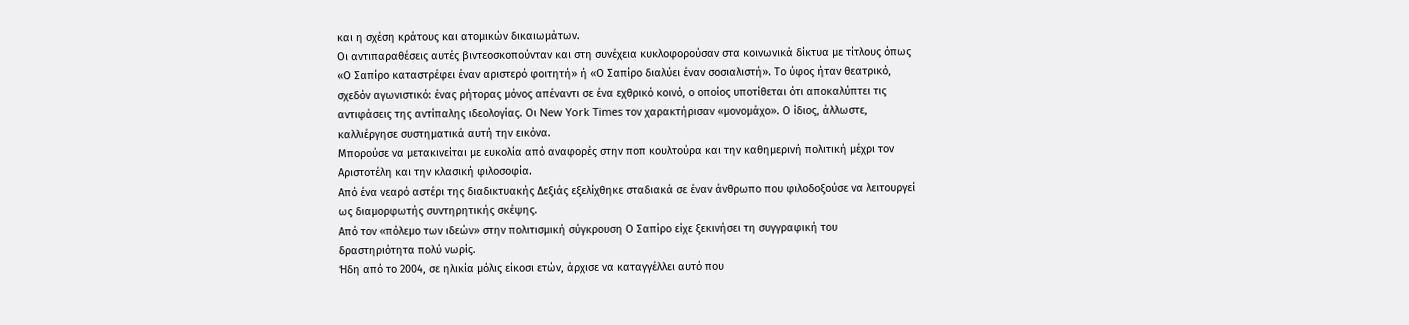και η σχέση κράτους και ατομικών δικαιωμάτων.
Οι αντιπαραθέσεις αυτές βιντεοσκοπούνταν και στη συνέχεια κυκλοφορούσαν στα κοινωνικά δίκτυα με τίτλους όπως «Ο Σαπίρο καταστρέφει έναν αριστερό φοιτητή» ή «Ο Σαπίρο διαλύει έναν σοσιαλιστή». Το ύφος ήταν θεατρικό, σχεδόν αγωνιστικό: ένας ρήτορας μόνος απέναντι σε ένα εχθρικό κοινό, ο οποίος υποτίθεται ότι αποκαλύπτει τις αντιφάσεις της αντίπαλης ιδεολογίας. Οι New York Times τον χαρακτήρισαν «μονομάχο». Ο ίδιος, άλλωστε, καλλιέργησε συστηματικά αυτή την εικόνα.
Μπορούσε να μετακινείται με ευκολία από αναφορές στην ποπ κουλτούρα και την καθημερινή πολιτική μέχρι τον Αριστοτέλη και την κλασική φιλοσοφία.
Από ένα νεαρό αστέρι της διαδικτυακής Δεξιάς εξελίχθηκε σταδιακά σε έναν άνθρωπο που φιλοδοξούσε να λειτουργεί ως διαμορφωτής συντηρητικής σκέψης.
Από τον «πόλεμο των ιδεών» στην πολιτισμική σύγκρουση Ο Σαπίρο είχε ξεκινήσει τη συγγραφική του δραστηριότητα πολύ νωρίς.
Ήδη από το 2004, σε ηλικία μόλις είκοσι ετών, άρχισε να καταγγέλλει αυτό που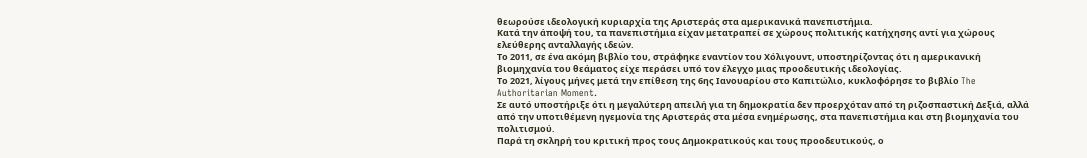θεωρούσε ιδεολογική κυριαρχία της Αριστεράς στα αμερικανικά πανεπιστήμια.
Κατά την άποψή του, τα πανεπιστήμια είχαν μετατραπεί σε χώρους πολιτικής κατήχησης αντί για χώρους ελεύθερης ανταλλαγής ιδεών.
Το 2011, σε ένα ακόμη βιβλίο του, στράφηκε εναντίον του Χόλιγουντ, υποστηρίζοντας ότι η αμερικανική βιομηχανία του θεάματος είχε περάσει υπό τον έλεγχο μιας προοδευτικής ιδεολογίας.
Το 2021, λίγους μήνες μετά την επίθεση της 6ης Ιανουαρίου στο Καπιτώλιο, κυκλοφόρησε το βιβλίο The Authoritarian Moment.
Σε αυτό υποστήριξε ότι η μεγαλύτερη απειλή για τη δημοκρατία δεν προερχόταν από τη ριζοσπαστική Δεξιά, αλλά από την υποτιθέμενη ηγεμονία της Αριστεράς στα μέσα ενημέρωσης, στα πανεπιστήμια και στη βιομηχανία του πολιτισμού.
Παρά τη σκληρή του κριτική προς τους Δημοκρατικούς και τους προοδευτικούς, ο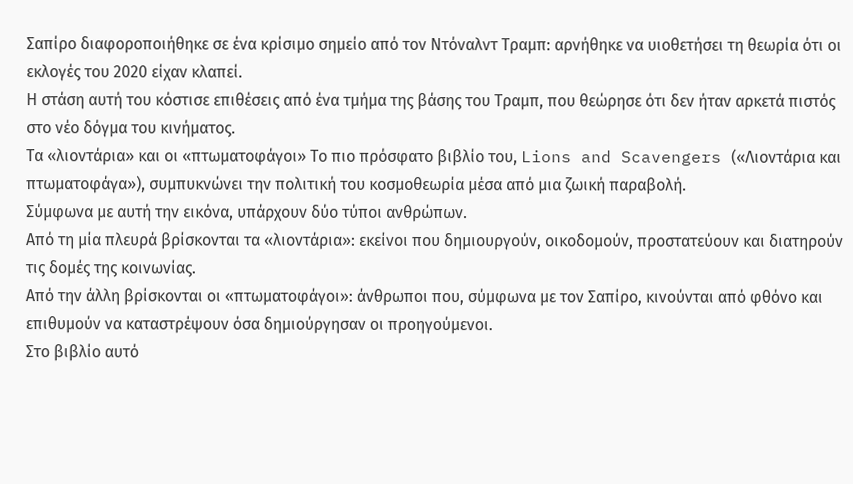Σαπίρο διαφοροποιήθηκε σε ένα κρίσιμο σημείο από τον Ντόναλντ Τραμπ: αρνήθηκε να υιοθετήσει τη θεωρία ότι οι εκλογές του 2020 είχαν κλαπεί.
Η στάση αυτή του κόστισε επιθέσεις από ένα τμήμα της βάσης του Τραμπ, που θεώρησε ότι δεν ήταν αρκετά πιστός στο νέο δόγμα του κινήματος.
Τα «λιοντάρια» και οι «πτωματοφάγοι» Το πιο πρόσφατο βιβλίο του, Lions and Scavengers («Λιοντάρια και πτωματοφάγα»), συμπυκνώνει την πολιτική του κοσμοθεωρία μέσα από μια ζωική παραβολή.
Σύμφωνα με αυτή την εικόνα, υπάρχουν δύο τύποι ανθρώπων.
Από τη μία πλευρά βρίσκονται τα «λιοντάρια»: εκείνοι που δημιουργούν, οικοδομούν, προστατεύουν και διατηρούν τις δομές της κοινωνίας.
Από την άλλη βρίσκονται οι «πτωματοφάγοι»: άνθρωποι που, σύμφωνα με τον Σαπίρο, κινούνται από φθόνο και επιθυμούν να καταστρέψουν όσα δημιούργησαν οι προηγούμενοι.
Στο βιβλίο αυτό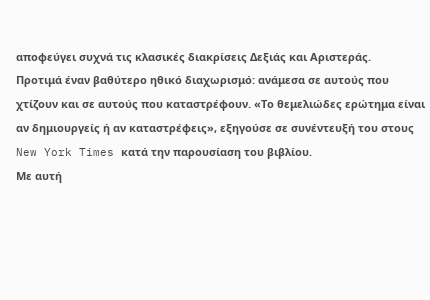αποφεύγει συχνά τις κλασικές διακρίσεις Δεξιάς και Αριστεράς.
Προτιμά έναν βαθύτερο ηθικό διαχωρισμό: ανάμεσα σε αυτούς που χτίζουν και σε αυτούς που καταστρέφουν. «Το θεμελιώδες ερώτημα είναι αν δημιουργείς ή αν καταστρέφεις», εξηγούσε σε συνέντευξή του στους New York Times κατά την παρουσίαση του βιβλίου.
Με αυτή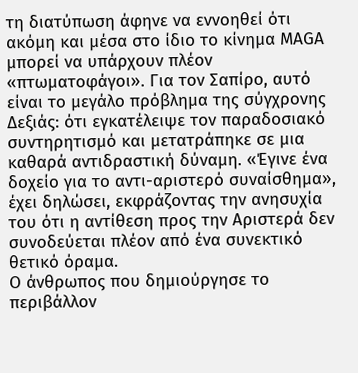τη διατύπωση άφηνε να εννοηθεί ότι ακόμη και μέσα στο ίδιο το κίνημα MAGA μπορεί να υπάρχουν πλέον «πτωματοφάγοι». Για τον Σαπίρο, αυτό είναι το μεγάλο πρόβλημα της σύγχρονης Δεξιάς: ότι εγκατέλειψε τον παραδοσιακό συντηρητισμό και μετατράπηκε σε μια καθαρά αντιδραστική δύναμη. «Έγινε ένα δοχείο για το αντι-αριστερό συναίσθημα», έχει δηλώσει, εκφράζοντας την ανησυχία του ότι η αντίθεση προς την Αριστερά δεν συνοδεύεται πλέον από ένα συνεκτικό θετικό όραμα.
Ο άνθρωπος που δημιούργησε το περιβάλλον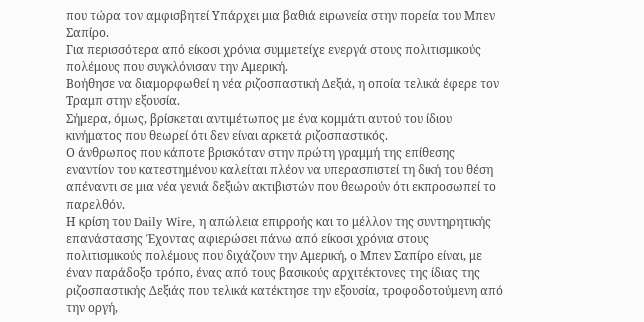που τώρα τον αμφισβητεί Υπάρχει μια βαθιά ειρωνεία στην πορεία του Μπεν Σαπίρο.
Για περισσότερα από είκοσι χρόνια συμμετείχε ενεργά στους πολιτισμικούς πολέμους που συγκλόνισαν την Αμερική.
Βοήθησε να διαμορφωθεί η νέα ριζοσπαστική Δεξιά, η οποία τελικά έφερε τον Τραμπ στην εξουσία.
Σήμερα, όμως, βρίσκεται αντιμέτωπος με ένα κομμάτι αυτού του ίδιου κινήματος που θεωρεί ότι δεν είναι αρκετά ριζοσπαστικός.
Ο άνθρωπος που κάποτε βρισκόταν στην πρώτη γραμμή της επίθεσης εναντίον του κατεστημένου καλείται πλέον να υπερασπιστεί τη δική του θέση απέναντι σε μια νέα γενιά δεξιών ακτιβιστών που θεωρούν ότι εκπροσωπεί το παρελθόν.
Η κρίση του Daily Wire, η απώλεια επιρροής και το μέλλον της συντηρητικής επανάστασης Έχοντας αφιερώσει πάνω από είκοσι χρόνια στους πολιτισμικούς πολέμους που διχάζουν την Αμερική, ο Μπεν Σαπίρο είναι, με έναν παράδοξο τρόπο, ένας από τους βασικούς αρχιτέκτονες της ίδιας της ριζοσπαστικής Δεξιάς που τελικά κατέκτησε την εξουσία, τροφοδοτούμενη από την οργή,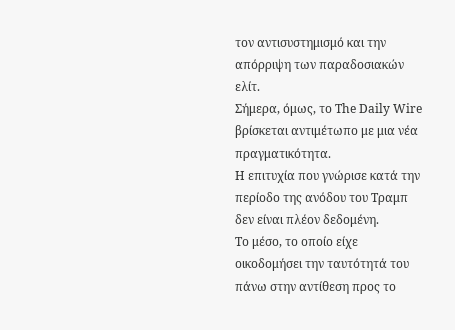τον αντισυστημισμό και την απόρριψη των παραδοσιακών ελίτ.
Σήμερα, όμως, το The Daily Wire βρίσκεται αντιμέτωπο με μια νέα πραγματικότητα.
Η επιτυχία που γνώρισε κατά την περίοδο της ανόδου του Τραμπ δεν είναι πλέον δεδομένη.
Το μέσο, το οποίο είχε οικοδομήσει την ταυτότητά του πάνω στην αντίθεση προς το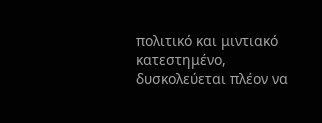πολιτικό και μιντιακό κατεστημένο, δυσκολεύεται πλέον να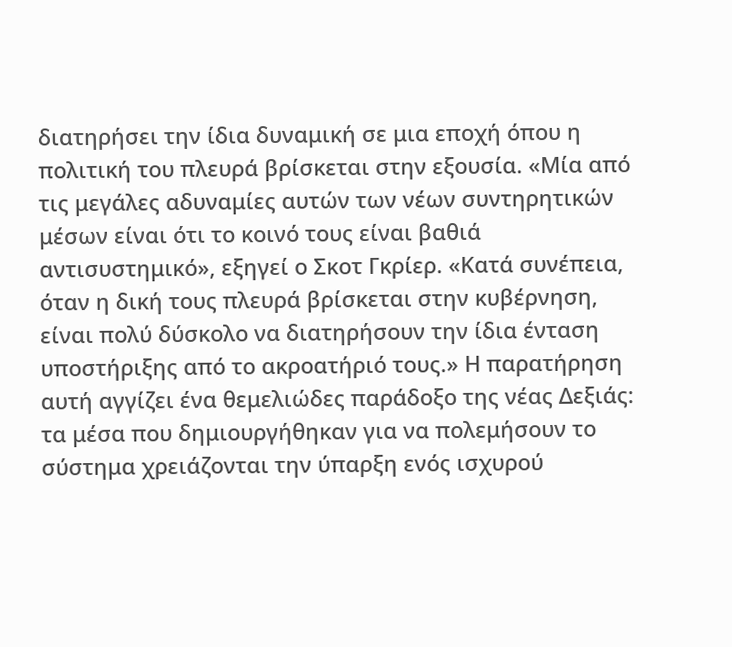διατηρήσει την ίδια δυναμική σε μια εποχή όπου η πολιτική του πλευρά βρίσκεται στην εξουσία. «Μία από τις μεγάλες αδυναμίες αυτών των νέων συντηρητικών μέσων είναι ότι το κοινό τους είναι βαθιά αντισυστημικό», εξηγεί ο Σκοτ Γκρίερ. «Κατά συνέπεια, όταν η δική τους πλευρά βρίσκεται στην κυβέρνηση, είναι πολύ δύσκολο να διατηρήσουν την ίδια ένταση υποστήριξης από το ακροατήριό τους.» Η παρατήρηση αυτή αγγίζει ένα θεμελιώδες παράδοξο της νέας Δεξιάς: τα μέσα που δημιουργήθηκαν για να πολεμήσουν το σύστημα χρειάζονται την ύπαρξη ενός ισχυρού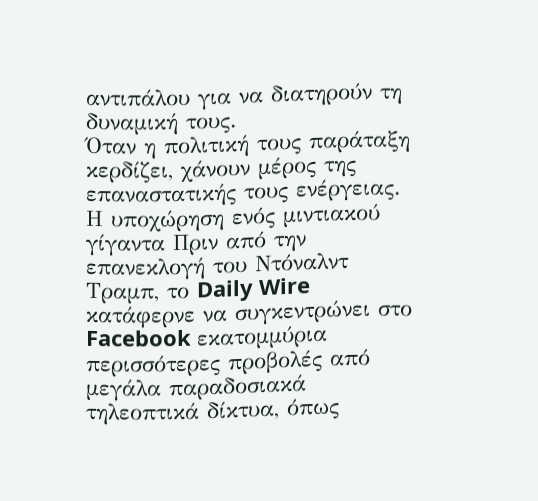αντιπάλου για να διατηρούν τη δυναμική τους.
Όταν η πολιτική τους παράταξη κερδίζει, χάνουν μέρος της επαναστατικής τους ενέργειας.
Η υποχώρηση ενός μιντιακού γίγαντα Πριν από την επανεκλογή του Ντόναλντ Τραμπ, το Daily Wire κατάφερνε να συγκεντρώνει στο Facebook εκατομμύρια περισσότερες προβολές από μεγάλα παραδοσιακά τηλεοπτικά δίκτυα, όπως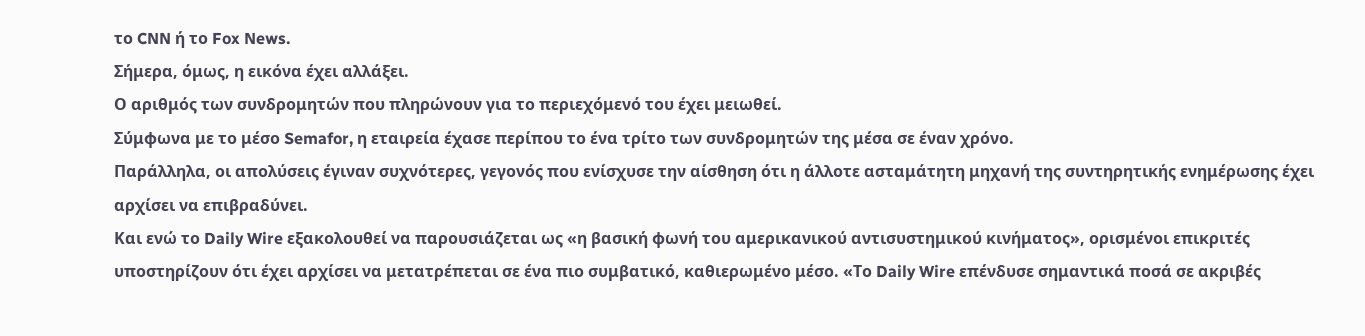το CNN ή το Fox News.
Σήμερα, όμως, η εικόνα έχει αλλάξει.
Ο αριθμός των συνδρομητών που πληρώνουν για το περιεχόμενό του έχει μειωθεί.
Σύμφωνα με το μέσο Semafor, η εταιρεία έχασε περίπου το ένα τρίτο των συνδρομητών της μέσα σε έναν χρόνο.
Παράλληλα, οι απολύσεις έγιναν συχνότερες, γεγονός που ενίσχυσε την αίσθηση ότι η άλλοτε ασταμάτητη μηχανή της συντηρητικής ενημέρωσης έχει αρχίσει να επιβραδύνει.
Και ενώ το Daily Wire εξακολουθεί να παρουσιάζεται ως «η βασική φωνή του αμερικανικού αντισυστημικού κινήματος», ορισμένοι επικριτές υποστηρίζουν ότι έχει αρχίσει να μετατρέπεται σε ένα πιο συμβατικό, καθιερωμένο μέσο. «Το Daily Wire επένδυσε σημαντικά ποσά σε ακριβές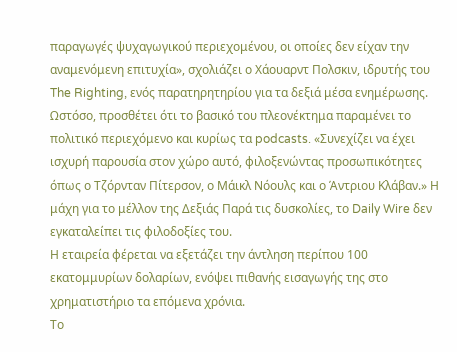παραγωγές ψυχαγωγικού περιεχομένου, οι οποίες δεν είχαν την αναμενόμενη επιτυχία», σχολιάζει ο Χάουαρντ Πολσκιν, ιδρυτής του The Righting, ενός παρατηρητηρίου για τα δεξιά μέσα ενημέρωσης.
Ωστόσο, προσθέτει ότι το βασικό του πλεονέκτημα παραμένει το πολιτικό περιεχόμενο και κυρίως τα podcasts. «Συνεχίζει να έχει ισχυρή παρουσία στον χώρο αυτό, φιλοξενώντας προσωπικότητες όπως ο Τζόρνταν Πίτερσον, ο Μάικλ Νόουλς και ο Άντριου Κλάβαν.» Η μάχη για το μέλλον της Δεξιάς Παρά τις δυσκολίες, το Daily Wire δεν εγκαταλείπει τις φιλοδοξίες του.
Η εταιρεία φέρεται να εξετάζει την άντληση περίπου 100 εκατομμυρίων δολαρίων, ενόψει πιθανής εισαγωγής της στο χρηματιστήριο τα επόμενα χρόνια.
Το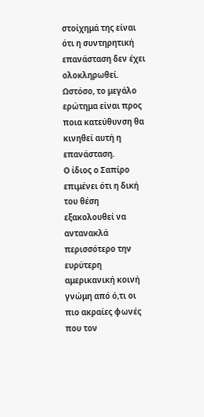στοίχημά της είναι ότι η συντηρητική επανάσταση δεν έχει ολοκληρωθεί.
Ωστόσο, το μεγάλο ερώτημα είναι προς ποια κατεύθυνση θα κινηθεί αυτή η επανάσταση.
Ο ίδιος ο Σαπίρο επιμένει ότι η δική του θέση εξακολουθεί να αντανακλά περισσότερο την ευρύτερη αμερικανική κοινή γνώμη από ό,τι οι πιο ακραίες φωνές που τον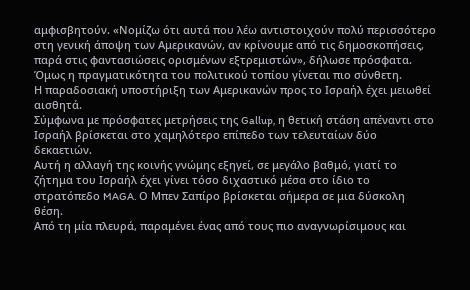αμφισβητούν. «Νομίζω ότι αυτά που λέω αντιστοιχούν πολύ περισσότερο στη γενική άποψη των Αμερικανών, αν κρίνουμε από τις δημοσκοπήσεις, παρά στις φαντασιώσεις ορισμένων εξτρεμιστών», δήλωσε πρόσφατα.
Όμως η πραγματικότητα του πολιτικού τοπίου γίνεται πιο σύνθετη.
Η παραδοσιακή υποστήριξη των Αμερικανών προς το Ισραήλ έχει μειωθεί αισθητά.
Σύμφωνα με πρόσφατες μετρήσεις της Gallup, η θετική στάση απέναντι στο Ισραήλ βρίσκεται στο χαμηλότερο επίπεδο των τελευταίων δύο δεκαετιών.
Αυτή η αλλαγή της κοινής γνώμης εξηγεί, σε μεγάλο βαθμό, γιατί το ζήτημα του Ισραήλ έχει γίνει τόσο διχαστικό μέσα στο ίδιο το στρατόπεδο MAGA. Ο Μπεν Σαπίρο βρίσκεται σήμερα σε μια δύσκολη θέση.
Από τη μία πλευρά, παραμένει ένας από τους πιο αναγνωρίσιμους και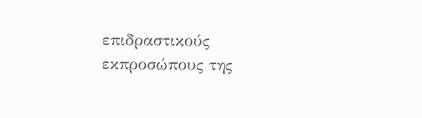επιδραστικούς εκπροσώπους της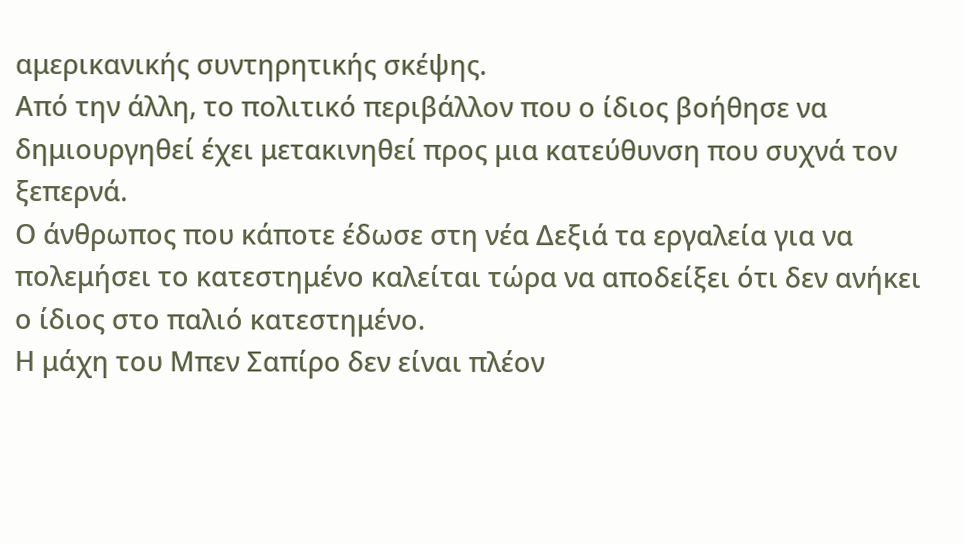αμερικανικής συντηρητικής σκέψης.
Από την άλλη, το πολιτικό περιβάλλον που ο ίδιος βοήθησε να δημιουργηθεί έχει μετακινηθεί προς μια κατεύθυνση που συχνά τον ξεπερνά.
Ο άνθρωπος που κάποτε έδωσε στη νέα Δεξιά τα εργαλεία για να πολεμήσει το κατεστημένο καλείται τώρα να αποδείξει ότι δεν ανήκει ο ίδιος στο παλιό κατεστημένο.
Η μάχη του Μπεν Σαπίρο δεν είναι πλέον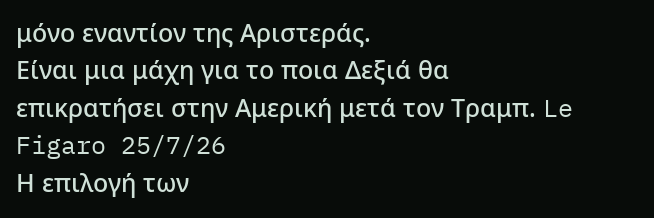μόνο εναντίον της Αριστεράς.
Είναι μια μάχη για το ποια Δεξιά θα επικρατήσει στην Αμερική μετά τον Τραμπ. Le Figaro 25/7/26
Η επιλογή των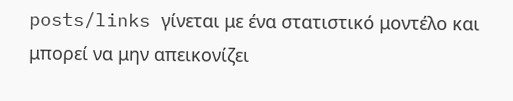posts/links γίνεται με ένα στατιστικό μοντέλο και μπορεί να μην απεικονίζει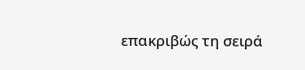επακριβώς τη σειρά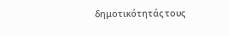δημοτικότητάς τους